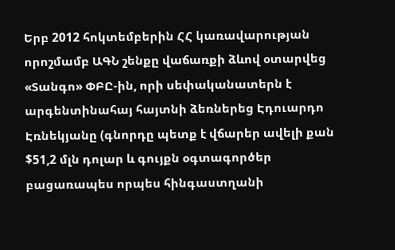Երբ 2012 հոկտեմբերին ՀՀ կառավարության որոշմամբ ԱԳՆ շենքը վաճառքի ձևով օտարվեց «Տանգո» ՓԲԸ-ին, որի սեփականատերն է արգենտինահայ հայտնի ձեռներեց Էդուարդո Էռնեկյանը (գնորդը պետք է վճարեր ավելի քան $51,2 մլն դոլար և գույքն օգտագործեր բացառապես որպես հինգաստղանի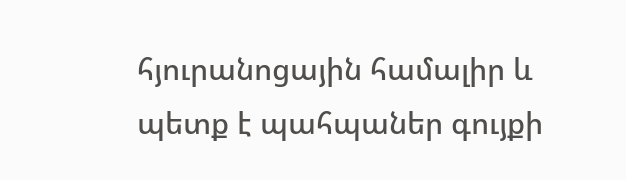հյուրանոցային համալիր և պետք է պահպաներ գույքի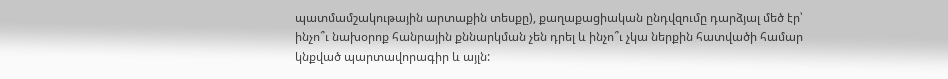պատմամշակութային արտաքին տեսքը), քաղաքացիական ընդվզումը դարձյալ մեծ էր՝ ինչո՞ւ նախօրոք հանրային քննարկման չեն դրել և ինչո՞ւ չկա ներքին հատվածի համար կնքված պարտավորագիր և այլն: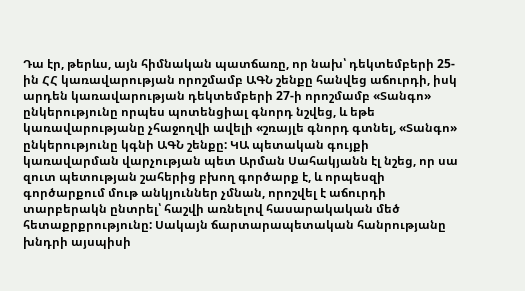Դա էր, թերևս, այն հիմնական պատճառը, որ նախ՝ դեկտեմբերի 25-ին ՀՀ կառավարության որոշմամբ ԱԳՆ շենքը հանվեց աճուրդի, իսկ արդեն կառավարության դեկտեմբերի 27-ի որոշմամբ «Տանգո» ընկերությունը որպես պոտենցիալ գնորդ նշվեց, և եթե կառավարությանը չհաջողվի ավելի «շռայլե գնորդ գտնել, «Տանգո» ընկերությունը կգնի ԱԳՆ շենքը: ԿԱ պետական գույքի կառավարման վարչության պետ Արման Սահակյանն էլ նշեց, որ սա զուտ պետության շահերից բխող գործարք է, և որպեսզի գործարքում մութ անկյուններ չմնան, որոշվել է աճուրդի տարբերակն ընտրել՝ հաշվի առնելով հասարակական մեծ հետաքրքրությունը: Սակայն ճարտարապետական հանրությանը խնդրի այսպիսի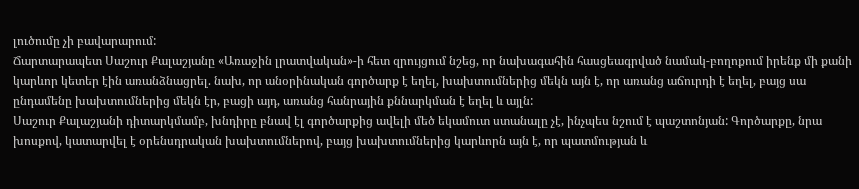լուծումը չի բավարարում:
Ճարտարապետ Սաշուր Քալաշյանը «Առաջին լրատվական»-ի հետ զրույցում նշեց, որ նախագահին հասցեագրված նամակ-բողոքում իրենք մի քանի կարևոր կետեր էին առանձնացրել. նախ, որ անօրինական գործարք է եղել, խախտումներից մեկն այն է, որ առանց աճուրդի է եղել, բայց սա ընդամենը խախտումներից մեկն էր, բացի այդ, առանց հանրային քննարկման է եղել և այլն:
Սաշուր Քալաշյանի դիտարկմամբ, խնդիրը բնավ էլ գործարքից ավելի մեծ եկամուտ ստանալը չէ, ինչպես նշում է պաշտոնյան: Գործարքը, նրա խոսքով, կատարվել է օրենսդրական խախտումներով, բայց խախտումներից կարևորն այն է, որ պատմության և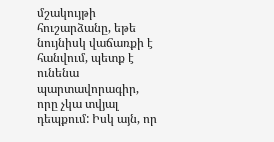մշակույթի հուշարձանը, եթե նույնիսկ վաճառքի է հանվում, պետք է ունենա պարտավորագիր, որը չկա տվյալ դեպքում: Իսկ այն, որ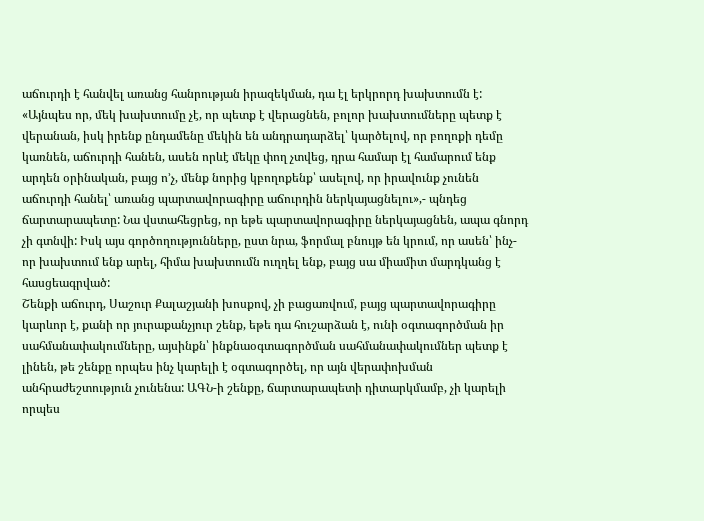աճուրդի է հանվել առանց հանրության իրազեկման, դա էլ երկրորդ խախտումն է: «Այնպես որ, մեկ խախտումը չէ, որ պետք է վերացնեն, բոլոր խախտումները պետք է վերանան, իսկ իրենք ընդամենը մեկին են անդրադարձել՝ կարծելով, որ բողոքի դեմը կառնեն, աճուրդի հանեն, ասեն որևէ մեկը փող չտվեց, դրա համար էլ համարում ենք արդեն օրինական, բայց ո՚չ, մենք նորից կբողոքենք՝ ասելով, որ իրավունք չունեն աճուրդի հանել՝ առանց պարտավորագիրը աճուրդին ներկայացնելու»,- պնդեց ճարտարապետը: Նա վստահեցրեց, որ եթե պարտավորագիրը ներկայացնեն, ապա գնորդ չի գտնվի: Իսկ այս գործողությունները, ըստ նրա, ֆորմալ բնույթ են կրում, որ ասեն՝ ինչ-որ խախտում ենք արել, հիմա խախտումն ուղղել ենք, բայց սա միամիտ մարդկանց է հասցեագրված:
Շենքի աճուրդ, Սաշուր Քալաշյանի խոսքով, չի բացառվում, բայց պարտավորագիրը կարևոր է, քանի որ յուրաքանչյուր շենք, եթե դա հուշարձան է, ունի օգտագործման իր սահմանափակումները, այսինքն՝ ինքնաօգտագործման սահմանափակումներ պետք է լինեն, թե շենքը որպես ինչ կարելի է օգտագործել, որ այն վերափոխման անհրաժեշտություն չունենա: ԱԳՆ-ի շենքը, ճարտարապետի դիտարկմամբ, չի կարելի որպես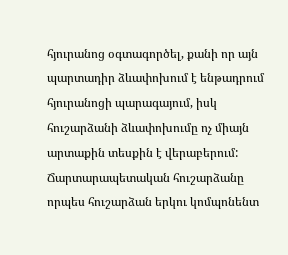հյուրանոց օգտագործել, քանի որ այն պարտադիր ձևափոխում է ենթադրում հյուրանոցի պարագայում, իսկ հուշարձանի ձևափոխումը ոչ միայն արտաքին տեսքին է վերաբերում: Ճարտարապետական հուշարձանը որպես հուշարձան երկու կոմպոնենտ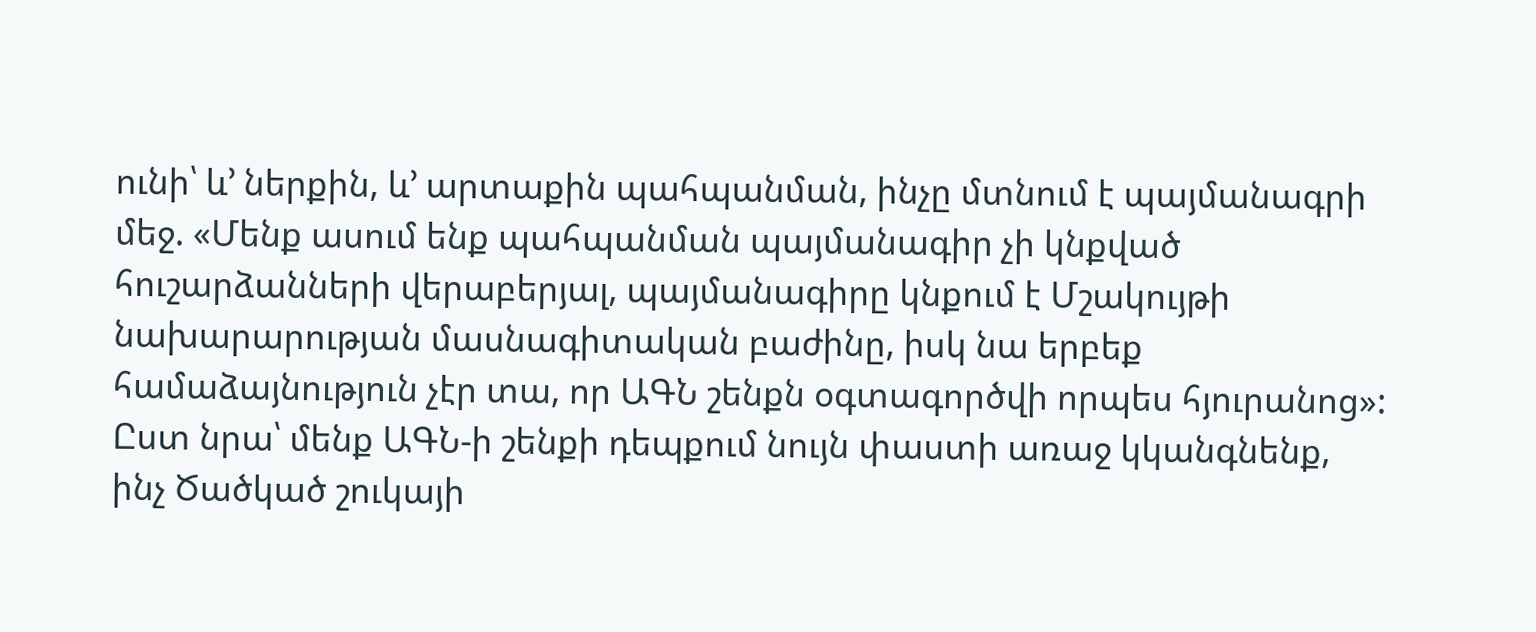ունի՝ և՚ ներքին, և՚ արտաքին պահպանման, ինչը մտնում է պայմանագրի մեջ. «Մենք ասում ենք պահպանման պայմանագիր չի կնքված հուշարձանների վերաբերյալ, պայմանագիրը կնքում է Մշակույթի նախարարության մասնագիտական բաժինը, իսկ նա երբեք համաձայնություն չէր տա, որ ԱԳՆ շենքն օգտագործվի որպես հյուրանոց»: Ըստ նրա՝ մենք ԱԳՆ-ի շենքի դեպքում նույն փաստի առաջ կկանգնենք, ինչ Ծածկած շուկայի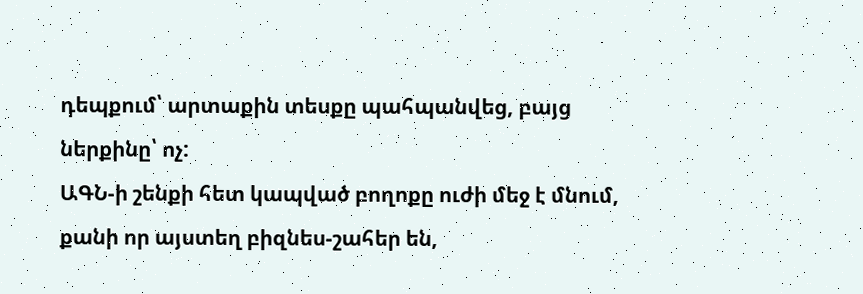դեպքում՝ արտաքին տեսքը պահպանվեց, բայց ներքինը՝ ոչ:
ԱԳՆ-ի շենքի հետ կապված բողոքը ուժի մեջ է մնում, քանի որ այստեղ բիզնես-շահեր են,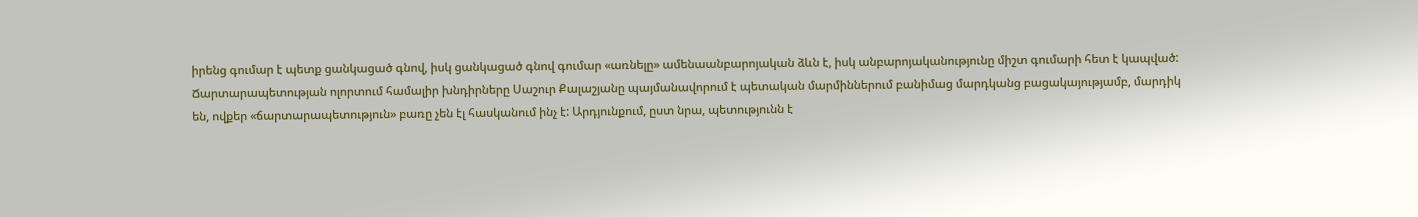իրենց գումար է պետք ցանկացած գնով, իսկ ցանկացած գնով գումար «առնելը» ամենաանբարոյական ձևն է, իսկ անբարոյականությունը միշտ գումարի հետ է կապված:
Ճարտարապետության ոլորտում համալիր խնդիրները Սաշուր Քալաշյանը պայմանավորում է պետական մարմիններում բանիմաց մարդկանց բացակայությամբ, մարդիկ են, ովքեր «ճարտարապետություն» բառը չեն էլ հասկանում ինչ է: Արդյունքում, ըստ նրա, պետությունն է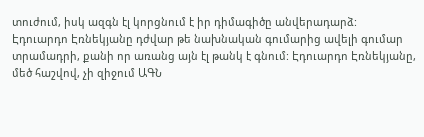տուժում, իսկ ազգն էլ կորցնում է իր դիմագիծը անվերադարձ:
Էդուարդո Էռնեկյանը դժվար թե նախնական գումարից ավելի գումար տրամադրի, քանի որ առանց այն էլ թանկ է գնում: Էդուարդո Էռնեկյանը, մեծ հաշվով, չի զիջում ԱԳՆ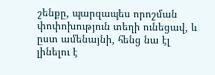շենքը, պարզապես որոշման փոփոխություն տեղի ունեցավ, և ըստ ամենայնի, հենց նա էլ լինելու է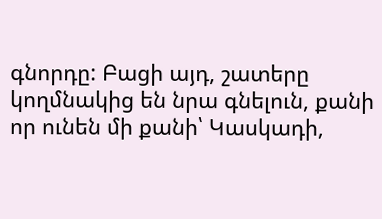գնորդը: Բացի այդ, շատերը կողմնակից են նրա գնելուն, քանի որ ունեն մի քանի՝ Կասկադի,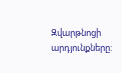Զվարթնոցի արդյունքները: